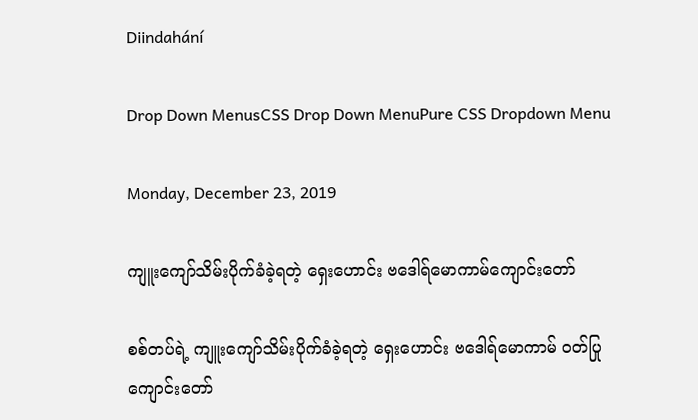Diindahání

Drop Down MenusCSS Drop Down MenuPure CSS Dropdown Menu

Monday, December 23, 2019

ကျူးကျော်သိမ်းပိုက်ခံခဲ့ရတဲ့ ရှေးဟောင်း ဗဒေါရ်မောကာမ်ကျောင်းတော်

စစ်တပ်ရဲ့ ကျူးကျော်သိမ်းပိုက်ခံခဲ့ရတဲ့ ရှေးဟောင်း ဗဒေါရ်မောကာမ် ဝတ်ပြုကျောင်းတော်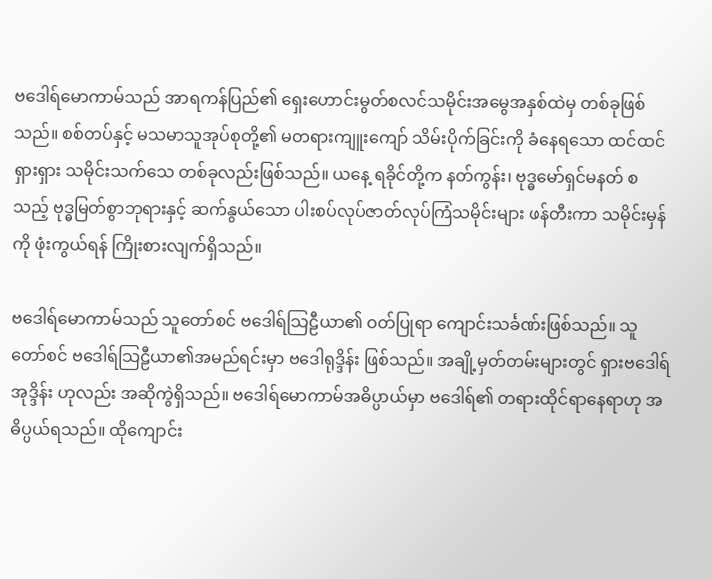ဗဒေါရ်မောကာမ်သည် အာရကန်ပြည်၏ ရှေးဟောင်းမွတ်စလင်သမိုင်းအမွေအနှစ်ထဲမှ တစ်ခုဖြစ်သည်။ စစ်တပ်နှင့် မသမာသူအုပ်စုတို့၏ မတရားကျူးကျော် သိမ်းပိုက်ခြင်းကို ခံနေရသော ထင်ထင်ရှားရှား သမိုင်းသက်သေ တစ်ခုလည်းဖြစ်သည်။ ယနေ့ ရခိုင်တို့က နတ်ကွန်း၊ ဗုဒ္ဓမော်ရှင်မနတ် စသည့် ဗုဒ္ဓမြတ်စွာဘုရားနှင့် ဆက်နွယ်သော ပါးစပ်လုပ်ဇာတ်လုပ်ကြံသမိုင်းများ ဖန်တီးကာ သမိုင်းမှန်ကို ဖုံးကွယ်ရန် ကြိုးစားလျက်ရှိသည်။

ဗဒေါရ်မောကာမ်သည် သူတော်စင် ဗဒေါရ်သြဠီယာ၏ ဝတ်ပြုရာ ကျောင်းသင်္ခဏ်းဖြစ်သည်။ သူတော်စင် ဗဒေါရ်သြဠီယာ၏အမည်ရင်းမှာ ဗဒေါရုဒ္ဒိန်း ဖြစ်သည်။ အချို့မှတ်တမ်းများတွင် ရှားဗဒေါရ်အုဒ္ဒိန်း ဟုလည်း အဆိုကွဲရှိသည်။ ဗဒေါရ်မောကာမ်အဓိပ္ပာယ်မှာ ဗဒေါရ်၏ တရားထိုင်ရာနေရာဟု အဓိပ္ပယ်ရသည်။ ထိုကျောင်း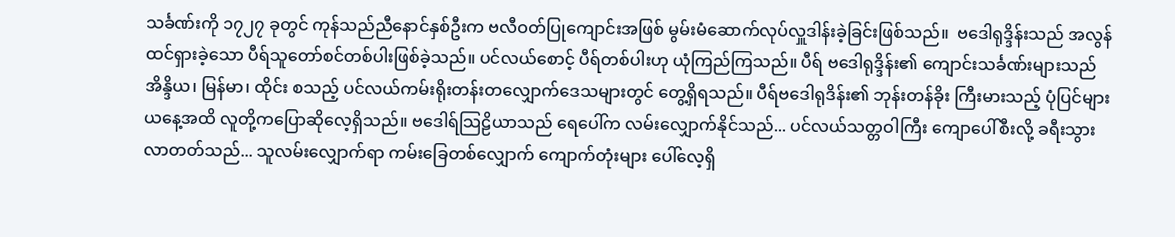သင်္ခဏ်းကို ၁၇၂၇ ခုတွင် ကုန်သည်ညီနောင်နှစ်ဦးက ဗလီဝတ်ပြုကျောင်းအဖြစ် မွမ်းမံဆောက်လုပ်လှူဒါန်းခဲ့ခြင်းဖြစ်သည်။  ဗဒေါရုဒ္ဒိန်းသည် အလွန်ထင်ရှားခဲ့သော ပီရ်သူတော်စင်တစ်ပါးဖြစ်ခဲ့သည်။ ပင်လယ်စောင့် ပီရ်တစ်ပါးဟု ယုံကြည်ကြသည်။ ပီရ် ဗဒေါရုဒ္ဒိန်း၏ ကျောင်းသင်္ခဏ်းများသည် အိန္ဒိယ၊ မြန်မာ၊ ထိုင်း စသည့် ပင်လယ်ကမ်းရိုးတန်းတလျှောက်ဒေသများတွင် တွေ့ရှိရသည်။ ပီရ်ဗဒေါရုဒိန်း၏ ဘုန်းတန်ခိုး ကြီးမားသည့် ပုံပြင်များ ယနေ့အထိ လူတို့ကပြောဆိုလေ့ရှိသည်။ ဗဒေါရ်သြဠိယာသည် ရေပေါ်က လမ်းလျှောက်နိုင်သည်... ပင်လယ်သတ္တဝါကြီး ကျောပေါ်စီးလို့ ခရီးသွားလာတတ်သည်... သူလမ်းလျှောက်ရာ ကမ်းခြေတစ်လျှောက် ကျောက်တုံးများ ပေါ်လေ့ရှိ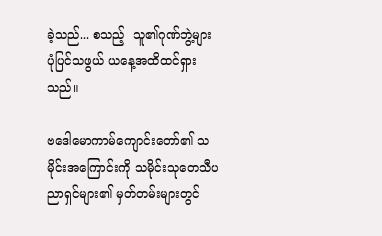ခဲ့သည်... စသည့်  သူ၏ဂုဏ်ဘွဲ့များ ပုံပြင်သဖွယ် ယနေ့အထိထင်ရှားသည်။

ဗဒေါမောကာမ်ကျောင်းတော်၏ သမိုင်းအကြောင်းကို သမိုင်းသုတေသီပညာရှင်များ၏ မှတ်တမ်းများတွင်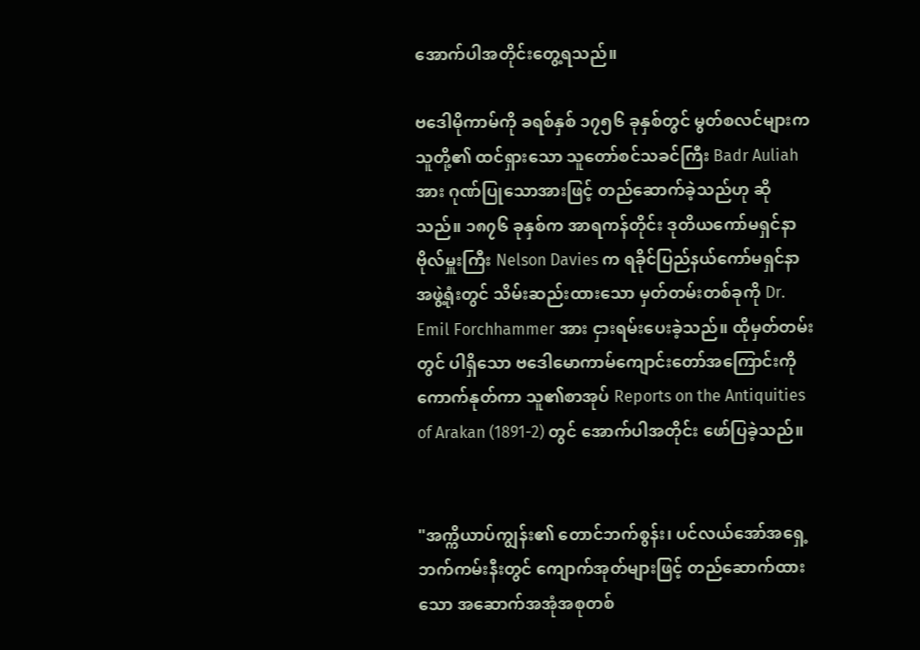အောက်ပါအတိုင်းတွေ့ရသည်။

ဗဒေါမိုကာမ်ကို ခရစ်နှစ် ၁၇၅၆ ခုနှစ်တွင် မွတ်စလင်များက သူတို့၏ ထင်ရှားသော သူတော်စင်သခင်ကြီး Badr Auliah အား ဂုဏ်ပြုသောအားဖြင့် တည်ဆောက်ခဲ့သည်ဟု ဆိုသည်။ ၁၈၇၆ ခုနှစ်က အာရကန်တိုင်း ဒုတိယကော်မရှင်နာ ဗိုလ်မှူးကြီး Nelson Davies က ရခိုင်ပြည်နယ်ကော်မရှင်နာအဖွဲ့ရုံးတွင် သိမ်းဆည်းထားသော မှတ်တမ်းတစ်ခုကို Dr. Emil Forchhammer အား ငှားရမ်းပေးခဲ့သည်။ ထိုမှတ်တမ်းတွင် ပါရှိသော ဗဒေါမောကာမ်ကျောင်းတော်အကြောင်းကို ကောက်နုတ်ကာ သူ၏စာအုပ် Reports on the Antiquities of Arakan (1891-2) တွင် အောက်ပါအတိုင်း ဖော်ပြခဲ့သည်။


"အက္ကိယာပ်ကျွန်း၏ တောင်ဘက်စွန်း၊ ပင်လယ်အော်အရှေ့ဘက်ကမ်းနီးတွင် ကျောက်အုတ်များဖြင့် တည်ဆောက်ထားသော အဆောက်အအုံအစုတစ်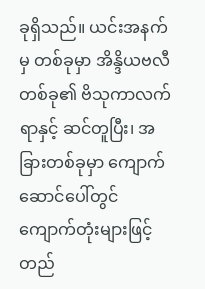ခုရှိသည်။ ယင်းအနက်မှ တစ်ခုမှာ အိန္ဒိယဗလီတစ်ခု၏ ဗိသုကာလက်ရာနှင့် ဆင်တူပြီး၊ အခြားတစ်ခုမှာ ကျောက်ဆောင်ပေါ်တွင် ကျောက်တုံးများဖြင့် တည်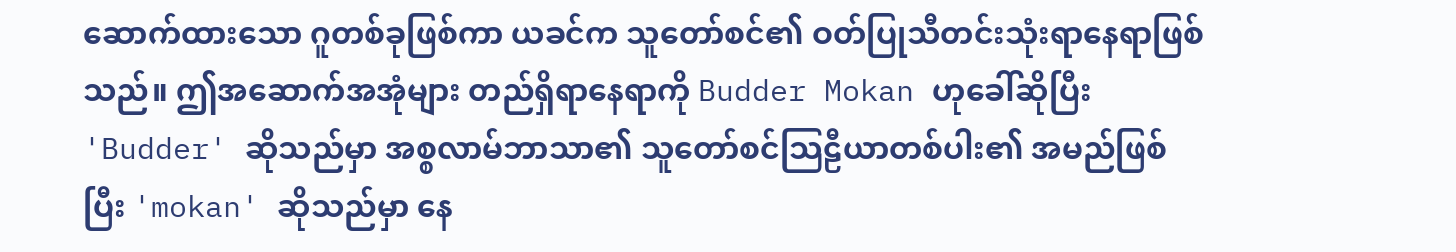ဆောက်ထားသော ဂူတစ်ခုဖြစ်ကာ ယခင်က သူတော်စင်၏ ဝတ်ပြုသီတင်းသုံးရာနေရာဖြစ်သည်။ ဤအဆောက်အအုံများ တည်ရှိရာနေရာကို Budder Mokan ဟုခေါ်ဆိုပြီး 'Budder' ဆိုသည်မှာ အစ္စလာမ်ဘာသာ၏ သူတော်စင်သြဠီယာတစ်ပါး၏ အမည်ဖြစ်ပြီး 'mokan' ဆိုသည်မှာ နေ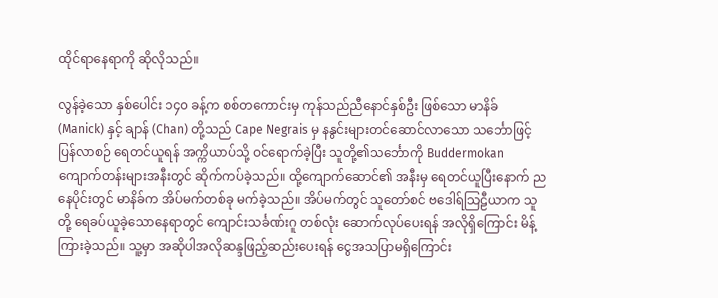ထိုင်ရာနေရာကို ဆိုလိုသည်။

လွန်ခဲ့သော နှစ်ပေါင်း ၁၄၀ ခန့်က စစ်တကောင်းမှ ကုန်သည်ညီနောင်နှစ်ဦး ဖြစ်သော မာနိခ် (Manick) နှင့် ချာန် (Chan) တို့သည် Cape Negrais မှ နနွင်းများတင်ဆောင်လာသော သင်္ဘောဖြင့် ပြန်လာစဉ် ရေတင်ယူရန် အက္ကိယာပ်သို့ ဝင်ရောက်ခဲ့ပြီး သူတို့၏သင်္ဘောကို Buddermokan ကျောက်တန်းများအနီးတွင် ဆိုက်ကပ်ခဲ့သည်။ ထို့ကျောက်ဆောင်၏ အနီးမှ ရေတင်ယူပြီးနောက် ညနေပိုင်းတွင် မာနိခ်က အိပ်မက်တစ်ခု မက်ခဲ့သည်။ အိပ်မက်တွင် သူတော်စင် ဗဒေါရ်သြဠီယာက သူတို့ ရေခပ်ယူခဲ့သောနေရာတွင် ကျောင်းသင်္ခဏ်းဂူ တစ်လုံး ဆောက်လုပ်ပေးရန် အလိုရှိကြောင်း မိန့်ကြားခဲ့သည်။ သူ့မှာ အဆိုပါအလိုဆန္ဒဖြည့်ဆည်းပေးရန် ငွေအသပြာမရှိကြောင်း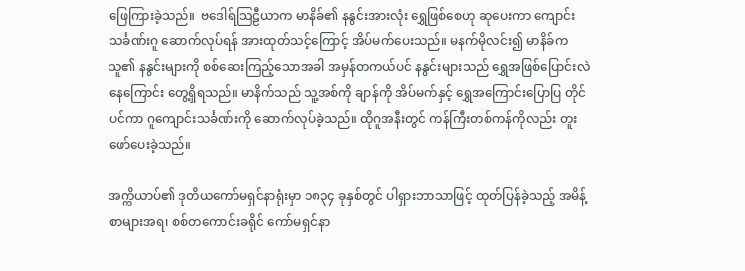ဖြေကြားခဲ့သည်။  ဗဒေါရ်သြဠီယာက မာနိခ်၏ နနွင်းအားလုံး ရွှေဖြစ်စေဟု ဆုပေးကာ ကျောင်းသင်္ခဏ်းဂူ ဆောက်လုပ်ရန် အားထုတ်သင့်ကြောင့် အိပ်မက်ပေးသည်။ မနက်မိုလင်း၍ မာနိခ်က သူ၏ နနွင်းများကို စစ်ဆေးကြည့်သောအခါ အမှန်တကယ်ပင် နနွင်းများသည် ရွှေအဖြစ်ပြောင်းလဲနေကြောင်း တွေ့ရှိရသည်။ မာနိက်သည် သူ့အစ်ကို ချာန်ကို အိပ်မက်နှင့် ရွှေအကြောင်းပြောပြ တိုင်ပင်ကာ ဂူကျောင်းသင်္ခဏ်းကို ဆောက်လုပ်ခဲ့သည်။ ထိုဂူအနီးတွင် ကန်ကြီးတစ်ကန်ကိုလည်း တူးဖော်ပေးခဲ့သည်။

အက္ကိယာပ်၏ ဒုတိယကော်မရှင်နာရုံးမှာ ၁၈၃၄ ခုနှစ်တွင် ပါရှားဘာသာဖြင့် ထုတ်ပြန်ခဲ့သည့် အမိန့်စာများအရ၊ စစ်တကောင်းခရိုင် ကော်မရှင်နာ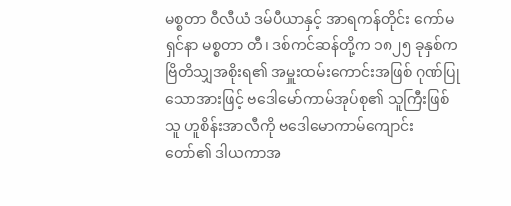မစ္စတာ ဝီလီယံ ဒမ်ပီယာနှင့် အာရကန်တိုင်း ကော်မရှင်နာ မစ္စတာ တီ၊ ဒစ်ကင်ဆန်တို့က ၁၈၂၅ ခုနှစ်က ဗြိတိသျှအစိုးရ၏ အမှူးထမ်းကောင်းအဖြစ် ဂုဏ်ပြုသောအားဖြင့် ဗဒေါမော်ကာမ်အုပ်စု၏ သူကြီးဖြစ်သူ ဟူစိန်းအာလီကို ဗဒေါမောကာမ်ကျောင်းတော်၏ ဒါယကာအ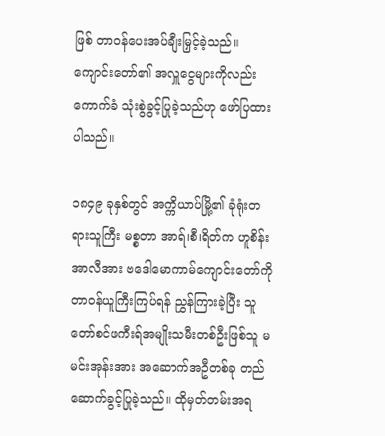ဖြစ် တာဝန်ပေးအပ်ချီးမြှင့်ခဲ့သည်။ ကျောင်းတော်၏ အလှူငွေများကိုလည်း ကောက်ခံ သုံးစွဲခွင့်ပြုခဲ့သည်ဟု ဖော်ပြထားပါသည်။

၁၈၄၉ ခုနှစ်တွင် အက္ကိယာပ်မြို့၏ ခုံရုံးတရားသူကြီး မစ္စတာ အာရ်၊စီ၊ရိတ်က ဟူစိန်းအာလီအား ဗဒေါမောကာမ်ကျောင်းတော်ကို တာဝန်ယူကြီးကြပ်ရန် ညွှန်ကြားခဲ့ပြီး သူတော်စင်ဖကီးရ်အမျိုးသမီးတစ်ဦးဖြစ်သူ မမင်းအုန်းအား အဆောက်အဦတစ်ခု တည်ဆောက်ခွင့်ပြုခဲ့သည်။ ထိုမှတ်တမ်းအရ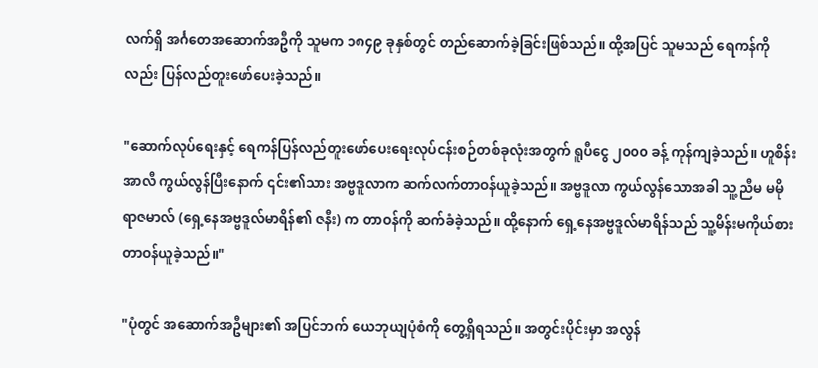လက်ရှိ အင်္ဂတေအဆောက်အဦကို သူမက ၁၈၄၉ ခုနှစ်တွင် တည်ဆောက်ခဲ့ခြင်းဖြစ်သည်။ ထို့အပြင် သူမသည် ရေကန်ကိုလည်း ပြန်လည်တူးဖော်ပေးခဲ့သည်။

"ဆောက်လုပ်ရေးနှင့် ရေကန်ပြန်လည်တူးဖော်ပေးရေးလုပ်ငန်းစဉ်တစ်ခုလုံးအတွက် ရူပီငွေ ၂၀၀၀ ခန့် ကုန်ကျခဲ့သည်။ ဟူစိန်းအာလီ ကွယ်လွန်ပြီးနောက် ၎င်း၏သား အဗ္ဗဒူလာက ဆက်လက်တာဝန်ယူခဲ့သည်။ အဗ္ဗဒူလာ ကွယ်လွန်သောအခါ သူ့ညီမ မမိုရာဇမာလ် (ရှေ့နေအဗ္ဗဒူလ်မာရိန်၏ ဇနီး) က တာဝန်ကို ဆက်ခံခဲ့သည်။ ထို့နောက် ရှေ့နေအဗ္ဗဒူလ်မာရိန်သည် သူ့မိန်းမကိုယ်စား တာဝန်ယူခဲ့သည်။"

"ပုံတွင် အဆောက်အဦများ၏ အပြင်ဘက် ယေဘုယျပုံစံကို တွေ့ရှိရသည်။ အတွင်းပိုင်းမှာ အလွန်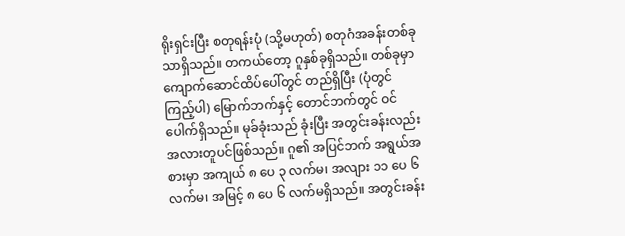ရိုးရှင်းပြီး စတုရန်းပုံ (သို့မဟုတ်) စတုဂံအခန်းတစ်ခုသာရှိသည်။ တကယ်တော့ ဂူနှစ်ခုရှိသည်။ တစ်ခုမှာ ကျောက်ဆောင်ထိပ်ပေါ်တွင် တည်ရှိပြီး (ပုံတွင်ကြည့်ပါ) မြောက်ဘက်နှင့် တောင်ဘက်တွင် ဝင်ပေါက်ရှိသည်။ မုခ်ခုံးသည် ခုံးပြီး အတွင်းခန်းလည်း အလားတူပင်ဖြစ်သည်။ ဂူ၏ အပြင်ဘက် အရွယ်အစားမှာ အကျယ် ၈ ပေ ၃ လက်မ၊ အလျား ၁၁ ပေ ၆ လက်မ၊ အမြင့် ၈ ပေ ၆ လက်မရှိသည်။ အတွင်းခန်း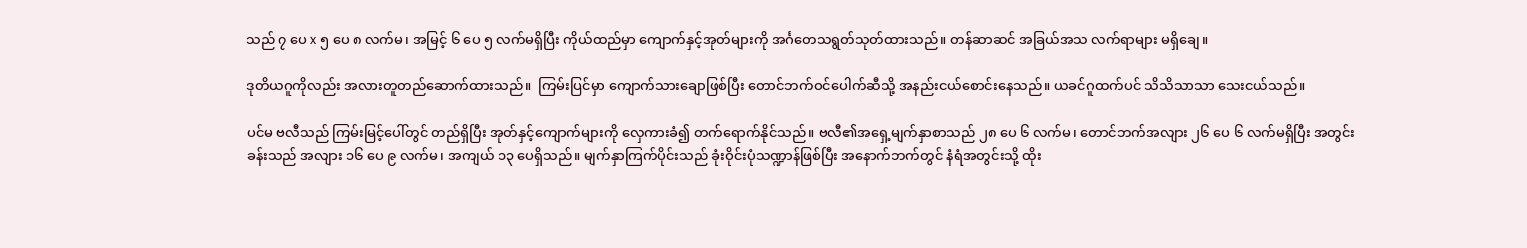သည် ၇ ပေ x ၅ ပေ ၈ လက်မ၊ အမြင့် ၆ ပေ ၅ လက်မရှိပြီး ကိုယ်ထည်မှာ ကျောက်နှင့်အုတ်များကို အင်္ဂတေသရွတ်သုတ်ထားသည်။ တန်ဆာဆင် အခြယ်အသ လက်ရာများ မရှိချေ။

ဒုတိယဂူကိုလည်း အလားတူတည်ဆောက်ထားသည်။  ကြမ်းပြင်မှာ ကျောက်သားချောဖြစ်ပြီး တောင်ဘက်ဝင်ပေါက်ဆီသို့ အနည်းငယ်စောင်းနေသည်။ ယခင်ဂူထက်ပင် သိသိသာသာ သေးငယ်သည်။

ပင်မ ဗလီသည် ကြမ်းမြင့်ပေါ်တွင် တည်ရှိပြီး အုတ်နှင့်ကျောက်များကို လှေကားခံ၍ တက်ရောက်နိုင်သည်။ ဗလီ၏အရှေ့မျက်နှာစာသည် ၂၈ ပေ ၆ လက်မ၊ တောင်ဘက်အလျား ၂၆ ပေ ၆ လက်မရှိပြီး အတွင်းခန်းသည် အလျား ၁၆ ပေ ၉ လက်မ၊ အကျယ် ၁၃ ပေရှိသည်။ မျက်နှာကြက်ပိုင်းသည် ခုံးဝိုင်းပုံသဏ္ဍာန်ဖြစ်ပြီး အနောက်ဘက်တွင် နံရံအတွင်းသို့ ထိုး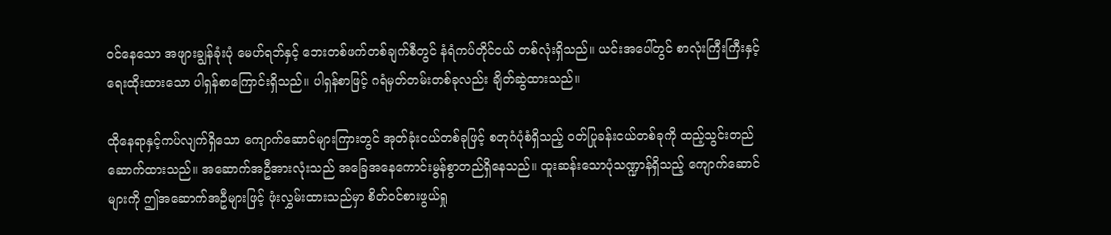ဝင်နေသော အဖျားချွန်ခုံးပုံ မေဟ်ရဘ်နှင့် ဘေးတစ်ဖက်တစ်ချက်စီတွင် နံရံကပ်တိုင်ငယ် တစ်လုံးရှိသည်။ ယင်းအပေါ်တွင် စာလုံးကြီးကြီးနှင့် ရေးထိုးထားသော ပါရှန်စာကြောင်းရှိသည်။ ပါရှန်စာဖြင့် ဂရံမှတ်တမ်းတစ်ခုလည်း ချိတ်ဆွဲထားသည်။

ထိုနေရာနှင့်ကပ်လျက်ရှိသော ကျောက်ဆောင်များကြားတွင် အုတ်ခုံးငယ်တစ်ခုဖြင့် စတုဂံပုံစံရှိသည့် ဝတ်ပြုခန်းငယ်တစ်ခုကို ထည့်သွင်းတည်ဆောက်ထားသည်။ အဆောက်အဦအားလုံးသည် အခြေအနေကောင်းမွန်စွာတည်ရှိနေသည်။ ထူးဆန်းသောပုံသဏ္ဍာန်ရှိသည့် ကျောက်ဆောင်များကို ဤအဆောက်အဦများဖြင့် ဖုံးလွှမ်းထားသည်မှာ စိတ်ဝင်စားဖွယ်ရှု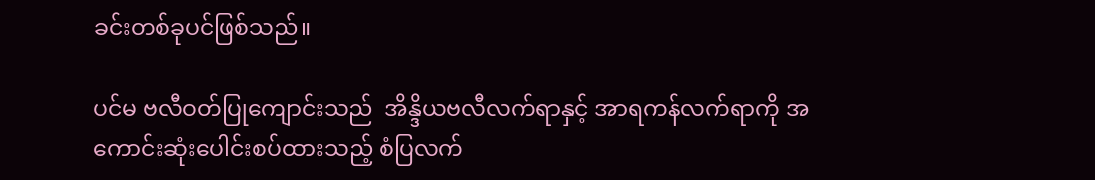ခင်းတစ်ခုပင်ဖြစ်သည်။

ပင်မ ဗလီဝတ်ပြုကျောင်းသည်  အိန္ဒိယဗလီလက်ရာနှင့် အာရကန်လက်ရာကို အကောင်းဆုံးပေါင်းစပ်ထားသည့် စံပြလက်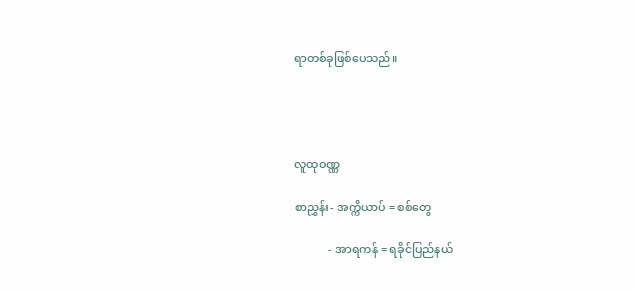ရာတစ်ခုဖြစ်ပေသည်။




လူထုဝဏ္ဏ

စာညွှန်း- အက္ကိယာပ် = စစ်တွေ

            - အာရကန် = ရခိုင်ပြည်နယ်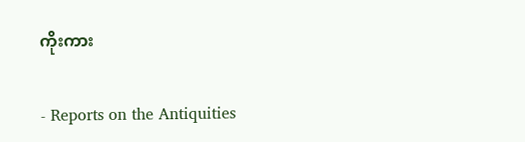ကိုးကား

- Reports on the Antiquities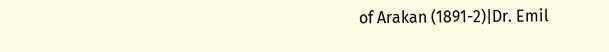of Arakan (1891-2)|Dr. Emil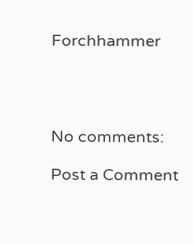Forchhammer




No comments:

Post a Comment